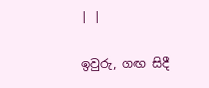| |

ඉවුරු, ගඟ සිදී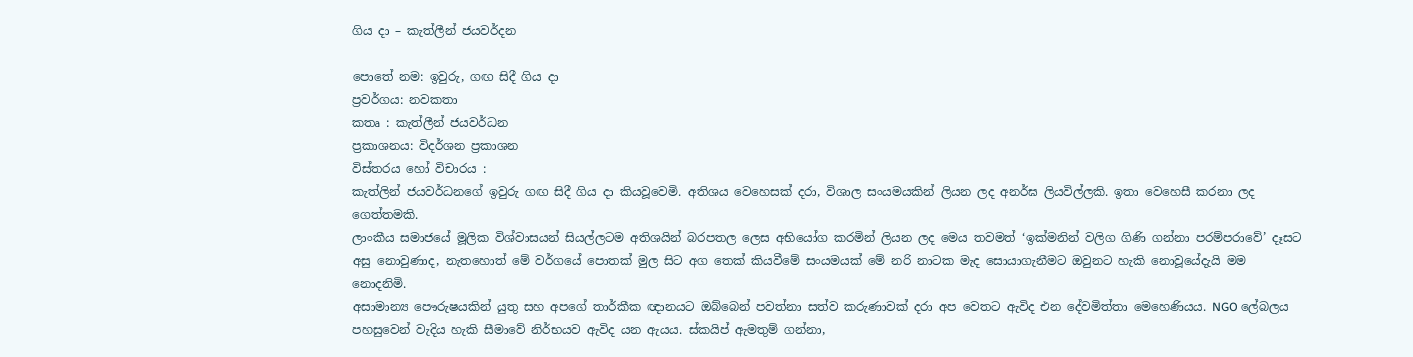ගිය දා – කැත්ලීන් ජයවර්දන

පොතේ නම: ඉවුරු, ගඟ සිදී ගිය දා
ප්‍රවර්ගය: නවකතා
කතෘ : කැත්ලීන් ජයවර්ධන
ප්‍රකාශනය: විදර්ශන ප්‍රකාශන
විස්තරය හෝ විචාරය :
කැත්ලින් ජයවර්ධනගේ ඉවුරු ගඟ සිදී ගිය දා කියවූවෙමි. අතිශය වෙහෙසක් දරා, විශාල සංයමයකින් ලියන ලද අනර්ඝ ලියවිල්ලකි. ඉතා වෙහෙසී කරනා ලද ගෙත්තමකි.
ලාංකීය සමාජයේ මූලික විශ්වාසයන් සියල්ලටම අතිශයින් බරපතල ලෙස අභියෝග කරමින් ලියන ලද මෙය තවමත් ‘ඉක්මනින් වලිග ගිණි ගන්නා පරම්පරාවේ’ දෑසට අසු නොවුණාද, නැතහොත් මේ වර්ගයේ පොතක් මුල සිට අග තෙක් කියවීමේ සංයමයක් මේ නරි නාටක මැද සොයාගැනීමට ඔවුනට හැකි නොවූයේදැයි මම නොදනිමි.
අසාමාන්‍ය පෞරුෂයකින් යුතු සහ අපගේ තාර්කීක ඥානයට ඔබ්බෙන් පවත්නා සත්ව කරුණාවක් දරා අප වෙතට ඇවිද එන දේවමිත්තා මෙහෙණියය. NGO ලේබලය පහසුවෙන් වැදිය හැකි සීමාවේ නිර්භයව ඇවිද යන ඇයය. ස්කයිප් ඇමතුම් ගන්නා,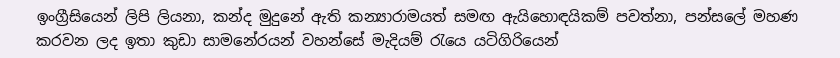ඉංග්‍රීසියෙන් ලිපි ලියනා, කන්ද මුදුනේ ඇති කන්‍යාරාමයත් සමඟ ඇයිහොඳයිකම් පවත්නා, පන්සලේ මහණ කරවන ලද ඉතා කුඩා සාමනේරයන් වහන්සේ මැදියම් රැයෙ යටිගිරියෙන්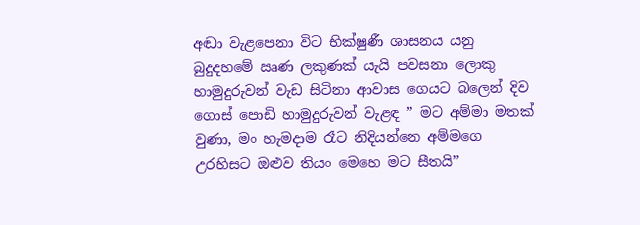අඬා වැළපෙනා විට භික්ෂුණී ශාසනය යනු බුදුදහමේ ඍණ ලකුණක් යැයි පවසනා ලොකු හාමුදුරුවන් වැඩ සිටිනා ආවාස ගෙයට බලෙන් දිව ගොස් පොඩි හාමුදුරුවන් වැළඳ ” මට අම්මා මතක් වුණා, මං හැමදාම රෑට නිදියන්නෙ අම්මගෙ උරහිසට ඔළුව තියං මෙහෙ මට සීතයි”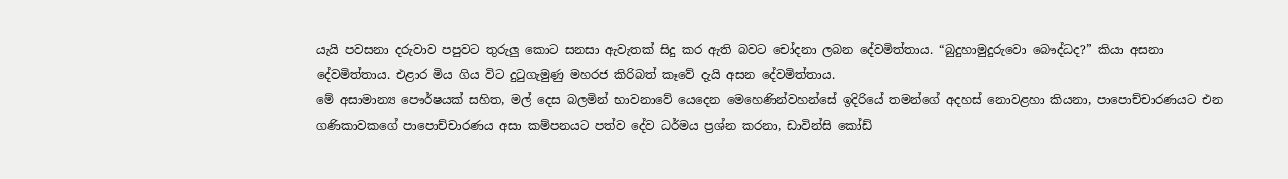යැයි පවසනා දරුවාව පපුවට තුරුලු කොට සනසා ඇවැතක් සිදු කර ඇති බවට චෝදනා ලබන දේවමිත්තාය. “බුදුහාමුදුරුවො බෞද්ධද?” කියා අසනා දේවමිත්තාය. එළාර මිය ගිය විට දුටුගැමුණු මහරජ කිරිබත් කෑවේ දැයි අසන දේවමිත්තාය.
මේ අසාමාන්‍ය පෞර්ෂයක් සහිත, මල් දෙස බලමින් භාවනාවේ යෙදෙන මෙහෙණින්වහන්සේ ඉදිරියේ තමන්ගේ අදහස් නොවළහා කියනා, පාපොච්චාරණයට එන ගණිකාවකගේ පාපොච්චාරණය අසා කම්පනයට පත්ව දේව ධර්මය ප්‍රශ්න කරනා, ඩාවින්සි කෝඩ්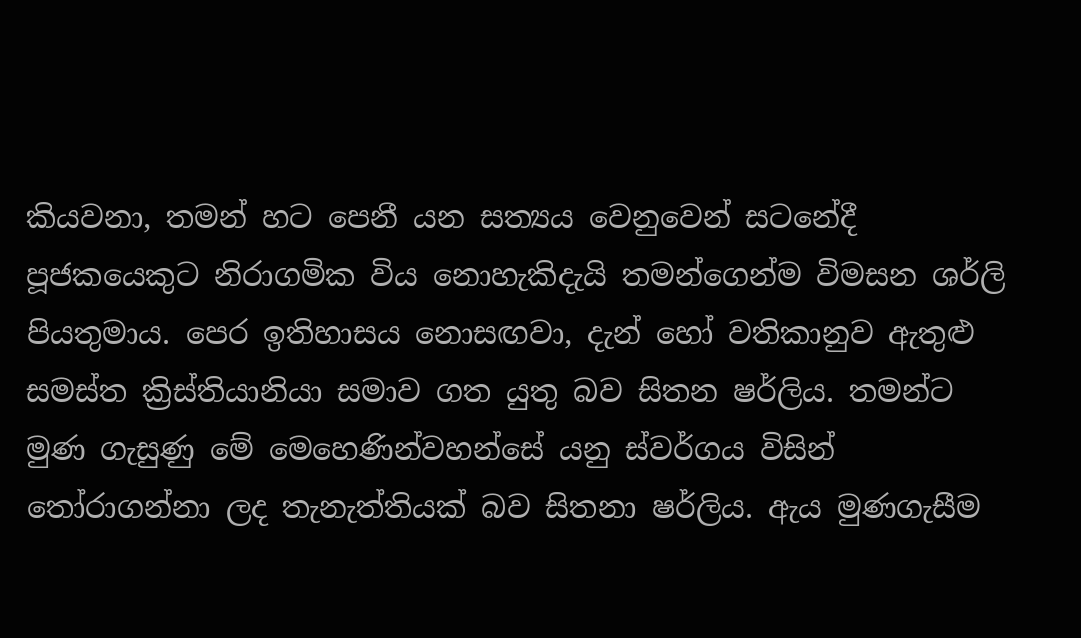කියවනා, තමන් හට පෙනී යන සත්‍යය වෙනුවෙන් සටනේදී පූජකයෙකුට නිරාගමික විය නොහැකිදැයි තමන්ගෙන්ම විමසන ශර්ලි පියතුමාය. පෙර ඉතිහාසය නොසඟවා, දැන් හෝ වතිකානුව ඇතුළු සමස්ත ක්‍රිස්තියානියා සමාව ගත යුතු බව සිතන ෂර්ලිය. තමන්ට මුණ ගැසුණු මේ මෙහෙණින්වහන්සේ යනු ස්වර්ගය විසින් තෝරාගන්නා ලද තැනැත්තියක් බව සිතනා ෂර්ලිය. ඇය මුණගැසීම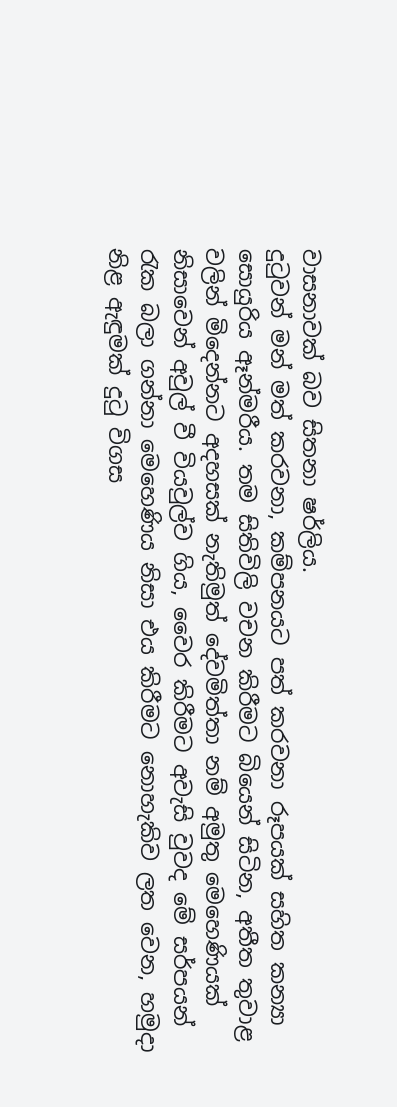වාසනාවක් බව සිතනා ෂර්ලිය.
දුටුවන් මන් මත් කරවනා, කම්පනයට පත් කරවනා රූපයක් සහිත කන්‍යා සොයුරිය ඈන්මරීය. තම සිතිවිලි වචන කිරීමට බියෙන් සිටින, අතීත තුවාළ වලින් මිදෙන්නට අදහසක් නැතිමුත් දේවමිත්තා නම් අමුතු මෙහෙණියක් නිසාවෙන් අවුල් වී වියවුල්ව ගිය, වෛර කිරීමට අවැසි වුවද මේ සර්පයන් රැක බලා ගන්නා මෙහෙණිය නිසා එය කිරීමට නොහැකිව ලත වෙන, හමුදා නිළ ඇඳුමක් දුටු විගස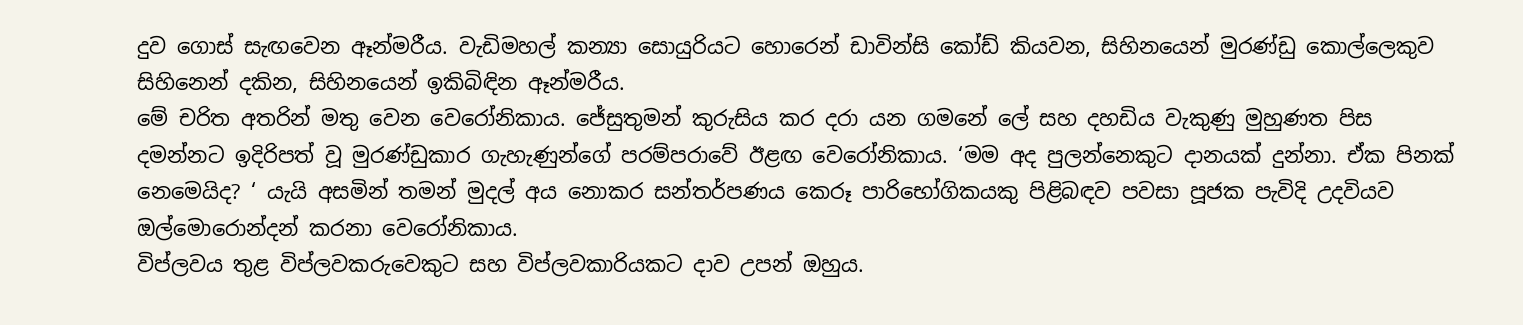දුව ගොස් සැඟවෙන ඈන්මරීය. වැඩිමහල් කන්‍යා සොයුරියට හොරෙන් ඩාවින්සි කෝඩ් කියවන, සිහිනයෙන් මුරණ්ඩු කොල්ලෙකුව සිහිනෙන් දකින, සිහිනයෙන් ඉකිබිඳින ඈන්මරීය.
මේ චරිත අතරින් මතු වෙන වෙරෝනිකාය. ජේසුතුමන් කුරුසිය කර දරා යන ගමනේ ලේ සහ දහඩිය වැකුණු මුහුණත පිස දමන්නට ඉදිරිපත් වූ මුරණ්ඩුකාර ගැහැණුන්ගේ පරම්පරාවේ ඊළඟ වෙරෝනිකාය. ‘මම අද පුලන්නෙකුට දානයක් දුන්නා. ඒක පිනක් නෙමෙයිද? ‘ යැයි අසමින් තමන් මුදල් අය නොකර සන්තර්පණය කෙරූ පාරිභෝගිකයකු පිළිබඳව පවසා පූජක පැවිදි උදවියව ඔල්මොරොන්දන් කරනා වෙරෝනිකාය.
විප්ලවය තුළ විප්ලවකරුවෙකුට සහ විප්ලවකාරියකට දාව උපන් ඔහුය.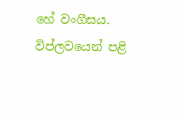හේ වංගීසය. විප්ලවයෙන් පළි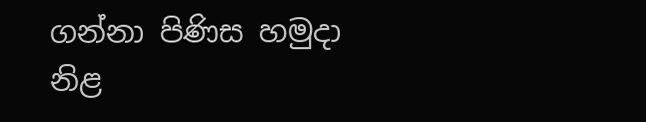ගන්නා පිණිස හමුදා නිළ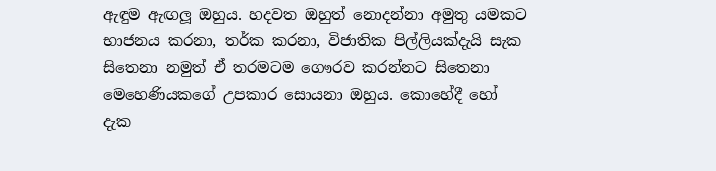ඇඳුම ඇඟලූ ඔහුය. හදවත ඔහුත් නොදන්නා අමුතු යමකට භාජනය කරනා, තර්ක කරනා, විජාතික පිල්ලියක්දැයි සැක සිතෙනා නමුත් ඒ තරමටම ගෞරව කරන්නට සිතෙනා මෙහෙණියකගේ උපකාර සොයනා ඔහුය. කොහේදී හෝ දැක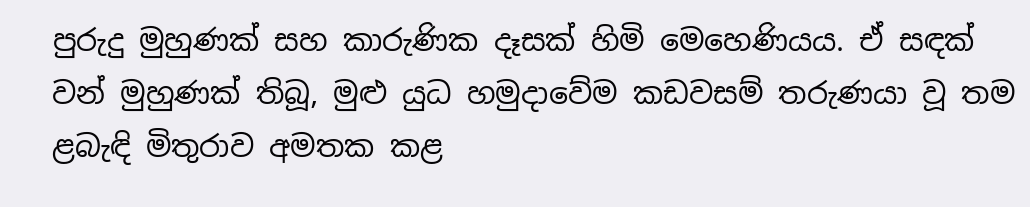පුරුදු මුහුණක් සහ කාරුණික දෑසක් හිමි මෙහෙණියය. ඒ සඳක් වන් මුහුණක් තිබූ, මුළු යුධ හමුදාවේම කඩවසම් තරුණයා වූ තම ළබැඳි මිතුරාව අමතක කළ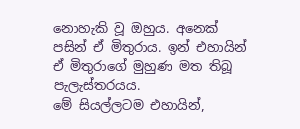නොහැකි වූ ඔහුය. අනෙක් පසින් ඒ මිතුරාය. ඉන් එහායින් ඒ මිතුරාගේ මුහුණ මත තිබූ පැලැස්තරයය.
මේ සියල්ලටම එහායින්,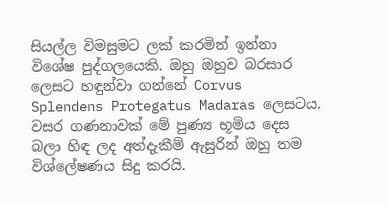සියල්ල විමසුමට ලක් කරමින් ඉන්නා විශේෂ පුද්ගලයෙකි. ඔහු ඔහුව බරසාර ලෙසට හඳුන්වා ගන්නේ Corvus Splendens Protegatus Madaras ලෙසටය. වසර ගණනාවක් මේ පුණ්‍ය භූමිය දෙස බලා හිඳ ලද අත්දැකීම් ඇසුරින් ඔහු තම විශ්ලේෂණය සිදු කරයි.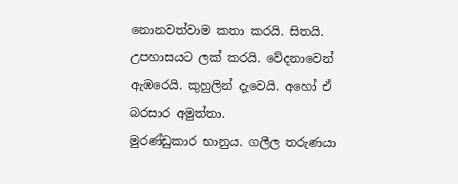නොනවත්වාම කතා කරයි. සිතයි. උපහාසයට ලක් කරයි. වේදනාවෙන් ඇඹරෙයි. කුහුලින් දැවෙයි. අහෝ ඒ බරසාර අමුත්තා.
මුරණ්ඩුකාර භානුය. ගලීල තරුණයා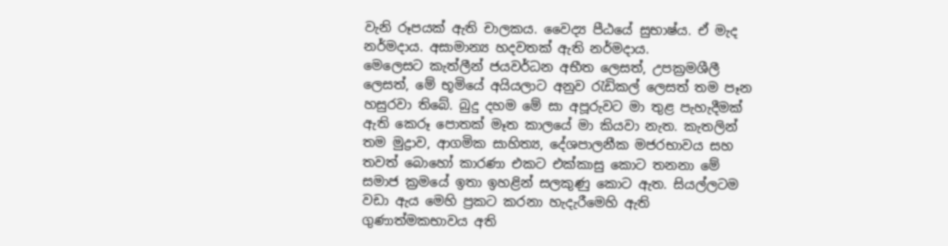වැනි රූපයක් ඇති චාලකය. වෛද්‍ය පීඨයේ සුභාෂ්ය. ඒ මැද නර්මදාය. අසාමාන්‍ය හදවතක් ඇති නර්මදාය.
මෙලෙසට කැත්ලීන් ජයවර්ධන අභීත ලෙසත්, උපක්‍රමශීලී ලෙසත්, මේ භූමියේ අයියලාට අනුව රැඩිකල් ලෙසත් තම පෑන හසුරවා තිබේ. බුදු දහම මේ සා අපූරුවට මා තුළ පැහැදීමක් ඇති කෙරූ පොතක් මෑත කාලයේ මා කියවා නැත. කැතලින් තම මුද්‍රාව, ආගමික සාහිත්‍ය, දේශපාලනීක මජරභාවය සහ තවත් බොහෝ කාරණා එකට එක්කාසු කොට තනනා මේ සමාජ ක්‍රමයේ ඉතා ඉහළින් සලකුණු කොට ඇත. සියල්ලටම වඩා ඇය මෙහි ප්‍රකට කරනා හැදැරීමෙහි ඇති ගුණාත්මකභාවය අති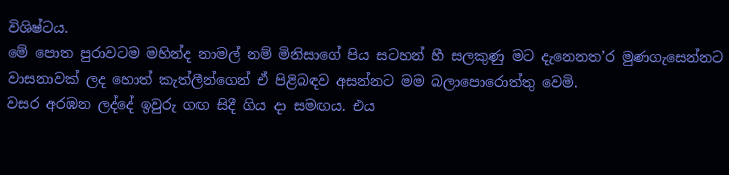විශිෂ්ටය.
මේ පොත පුරාවටම මහින්ද නාමල් නම් මිනිසාගේ පිය සටහන් හී සලකුණු මට දැනෙනත’ර මුණගැසෙන්නට වාසනාවක් ලද හොත් කැත්ලීන්ගෙන් ඒ පිළිබඳව අසන්නට මම බලාපොරොත්තු වෙමි.
වසර අරඹන ලද්දේ ඉවුරු ගඟ සිදී ගිය දා සමඟය. එය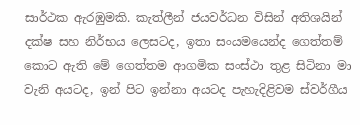සාර්ථක ඇරඹුමකි. කැත්ලීන් ජයවර්ධන විසින් අතිශයින් දක්ෂ සහ නිර්භය ලෙසටද, ඉතා සංයමයෙන්ද ගෙත්තම් කොට ඇති මේ ගෙත්තම ආගමික සංස්ථා තුළ සිටිනා මා වැනි අයටද, ඉන් පිට ඉන්නා අයටද පැහැදිළිවම ස්වර්ගීය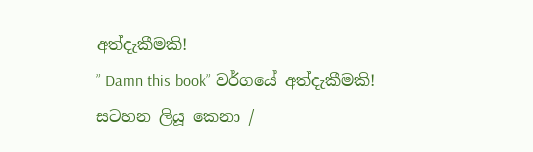අත්දැකීමකි!
” Damn this book” වර්ගයේ අත්දැකීමකි!
සටහන ලියූ කෙනා /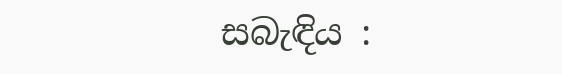සබැඳිය :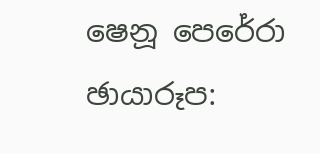ෂෙනූ පෙරේරා
ඡායාරූප: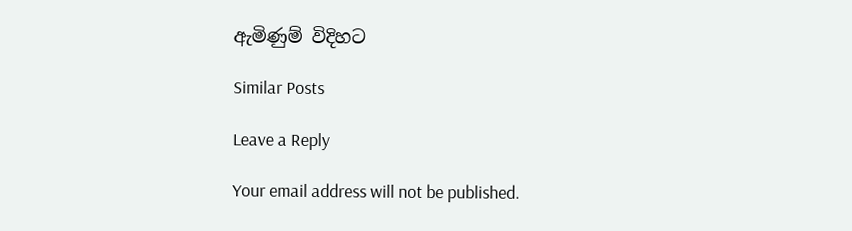ඇමිණුම් විදිහට

Similar Posts

Leave a Reply

Your email address will not be published.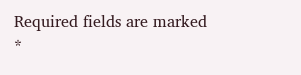Required fields are marked *